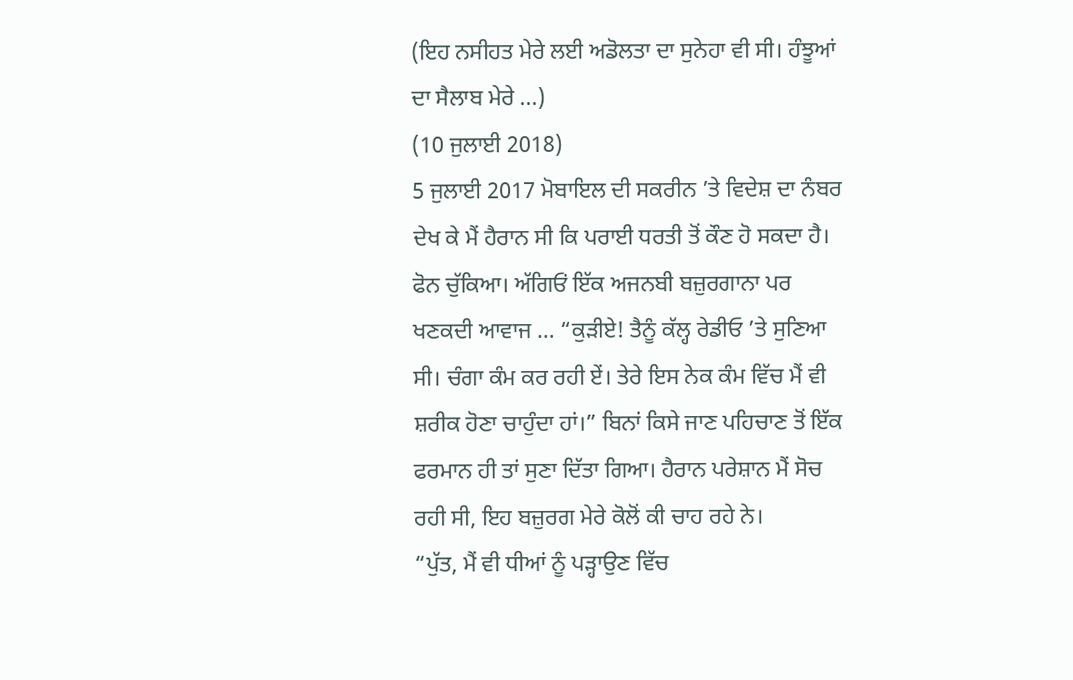(ਇਹ ਨਸੀਹਤ ਮੇਰੇ ਲਈ ਅਡੋਲਤਾ ਦਾ ਸੁਨੇਹਾ ਵੀ ਸੀ। ਹੰਝੂਆਂ ਦਾ ਸੈਲਾਬ ਮੇਰੇ ...)
(10 ਜੁਲਾਈ 2018)
5 ਜੁਲਾਈ 2017 ਮੋਬਾਇਲ ਦੀ ਸਕਰੀਨ ’ਤੇ ਵਿਦੇਸ਼ ਦਾ ਨੰਬਰ ਦੇਖ ਕੇ ਮੈਂ ਹੈਰਾਨ ਸੀ ਕਿ ਪਰਾਈ ਧਰਤੀ ਤੋਂ ਕੌਣ ਹੋ ਸਕਦਾ ਹੈ। ਫੋਨ ਚੁੱਕਿਆ। ਅੱਗਿਓਂ ਇੱਕ ਅਜਨਬੀ ਬਜ਼ੁਰਗਾਨਾ ਪਰ ਖਣਕਦੀ ਆਵਾਜ … “ਕੁੜੀਏ! ਤੈਨੂੰ ਕੱਲ੍ਹ ਰੇਡੀਓ ’ਤੇ ਸੁਣਿਆ ਸੀ। ਚੰਗਾ ਕੰਮ ਕਰ ਰਹੀ ਏਂ। ਤੇਰੇ ਇਸ ਨੇਕ ਕੰਮ ਵਿੱਚ ਮੈਂ ਵੀ ਸ਼ਰੀਕ ਹੋਣਾ ਚਾਹੁੰਦਾ ਹਾਂ।” ਬਿਨਾਂ ਕਿਸੇ ਜਾਣ ਪਹਿਚਾਣ ਤੋਂ ਇੱਕ ਫਰਮਾਨ ਹੀ ਤਾਂ ਸੁਣਾ ਦਿੱਤਾ ਗਿਆ। ਹੈਰਾਨ ਪਰੇਸ਼ਾਨ ਮੈਂ ਸੋਚ ਰਹੀ ਸੀ, ਇਹ ਬਜ਼ੁਰਗ ਮੇਰੇ ਕੋਲੋਂ ਕੀ ਚਾਹ ਰਹੇ ਨੇ।
“ਪੁੱਤ, ਮੈਂ ਵੀ ਧੀਆਂ ਨੂੰ ਪੜ੍ਹਾਉਣ ਵਿੱਚ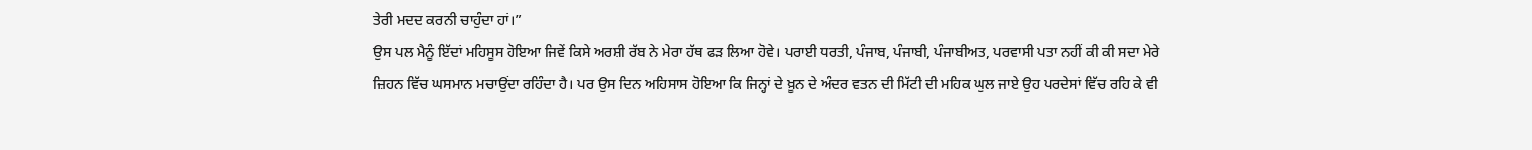ਤੇਰੀ ਮਦਦ ਕਰਨੀ ਚਾਹੁੰਦਾ ਹਾਂ।”
ਉਸ ਪਲ ਮੈਨੂੰ ਇੱਦਾਂ ਮਹਿਸੂਸ ਹੋਇਆ ਜਿਵੇਂ ਕਿਸੇ ਅਰਸ਼ੀ ਰੱਬ ਨੇ ਮੇਰਾ ਹੱਥ ਫੜ ਲਿਆ ਹੋਵੇ। ਪਰਾਈ ਧਰਤੀ, ਪੰਜਾਬ, ਪੰਜਾਬੀ, ਪੰਜਾਬੀਅਤ, ਪਰਵਾਸੀ ਪਤਾ ਨਹੀਂ ਕੀ ਕੀ ਸਦਾ ਮੇਰੇ ਜ਼ਿਹਨ ਵਿੱਚ ਘਸਮਾਨ ਮਚਾਉਂਦਾ ਰਹਿੰਦਾ ਹੈ। ਪਰ ਉਸ ਦਿਨ ਅਹਿਸਾਸ ਹੋਇਆ ਕਿ ਜਿਨ੍ਹਾਂ ਦੇ ਖ਼ੂਨ ਦੇ ਅੰਦਰ ਵਤਨ ਦੀ ਮਿੱਟੀ ਦੀ ਮਹਿਕ ਘੁਲ ਜਾਏ ਉਹ ਪਰਦੇਸਾਂ ਵਿੱਚ ਰਹਿ ਕੇ ਵੀ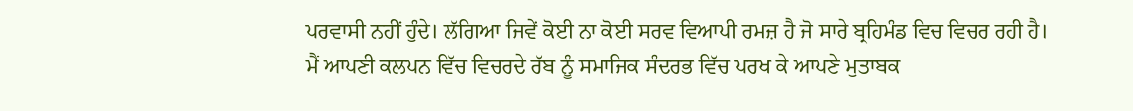ਪਰਵਾਸੀ ਨਹੀਂ ਹੁੰਦੇ। ਲੱਗਿਆ ਜਿਵੇਂ ਕੋਈ ਨਾ ਕੋਈ ਸਰਵ ਵਿਆਪੀ ਰਮਜ਼ ਹੈ ਜੋ ਸਾਰੇ ਬ੍ਰਹਿਮੰਡ ਵਿਚ ਵਿਚਰ ਰਹੀ ਹੈ। ਮੈਂ ਆਪਣੀ ਕਲਪਨ ਵਿੱਚ ਵਿਚਰਦੇ ਰੱਬ ਨੂੰ ਸਮਾਜਿਕ ਸੰਦਰਭ ਵਿੱਚ ਪਰਖ ਕੇ ਆਪਣੇ ਮੁਤਾਬਕ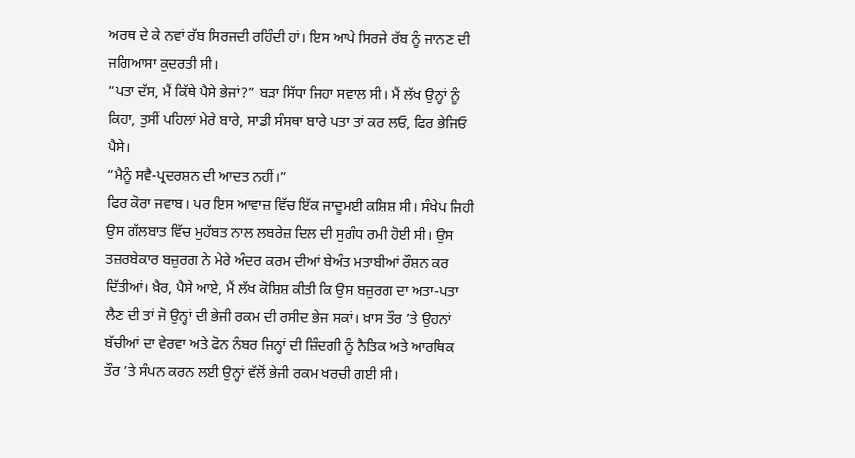ਅਰਥ ਦੇ ਕੇ ਨਵਾਂ ਰੱਬ ਸਿਰਜਦੀ ਰਹਿੰਦੀ ਹਾਂ। ਇਸ ਆਪੇ ਸਿਰਜੇ ਰੱਬ ਨੂੰ ਜਾਨਣ ਦੀ ਜਗਿਆਸਾ ਕੁਦਰਤੀ ਸੀ।
“ਪਤਾ ਦੱਸ, ਮੈਂ ਕਿੱਥੇ ਪੈਸੇ ਭੇਜਾਂ?” ਬੜਾ ਸਿੱਧਾ ਜਿਹਾ ਸਵਾਲ ਸੀ। ਮੈਂ ਲੱਖ ਉਨ੍ਹਾਂ ਨੂੰ ਕਿਹਾ, ਤੁਸੀਂ ਪਹਿਲਾਂ ਮੇਰੇ ਬਾਰੇ, ਸਾਡੀ ਸੰਸਥਾ ਬਾਰੇ ਪਤਾ ਤਾਂ ਕਰ ਲਓ, ਫਿਰ ਭੇਜਿਓ ਪੈਸੇ।
“ਮੈਨੂੰ ਸਵੈ-ਪ੍ਰਦਰਸ਼ਨ ਦੀ ਆਦਤ ਨਹੀਂ।”
ਫਿਰ ਕੋਰਾ ਜਵਾਬ। ਪਰ ਇਸ ਆਵਾਜ਼ ਵਿੱਚ ਇੱਕ ਜਾਦੂਮਈ ਕਸ਼ਿਸ਼ ਸੀ। ਸੰਖੇਪ ਜਿਹੀ ਉਸ ਗੱਲਬਾਤ ਵਿੱਚ ਮੁਹੱਬਤ ਨਾਲ ਲਬਰੇਜ਼ ਦਿਲ ਦੀ ਸੁਗੰਧ ਰਮੀ ਹੋਈ ਸੀ। ਉਸ ਤਜ਼ਰਬੇਕਾਰ ਬਜ਼ੁਰਗ ਨੇ ਮੇਰੇ ਅੰਦਰ ਕਰਮ ਦੀਆਂ ਬੇਅੰਤ ਮਤਾਬੀਆਂ ਰੌਸ਼ਨ ਕਰ ਦਿੱਤੀਆਂ। ਖ਼ੈਰ, ਪੈਸੇ ਆਏ, ਮੈਂ ਲੱਖ ਕੋਸ਼ਿਸ਼ ਕੀਤੀ ਕਿ ਉਸ ਬਜ਼ੁਰਗ ਦਾ ਅਤਾ-ਪਤਾ ਲੈਣ ਦੀ ਤਾਂ ਜੋ ਉਨ੍ਹਾਂ ਦੀ ਭੇਜੀ ਰਕਮ ਦੀ ਰਸੀਦ ਭੇਜ ਸਕਾਂ। ਖ਼ਾਸ ਤੌਰ ’ਤੇ ਉਹਨਾਂ ਬੱਚੀਆਂ ਦਾ ਵੇਰਵਾ ਅਤੇ ਫੋਨ ਨੰਬਰ ਜਿਨ੍ਹਾਂ ਦੀ ਜ਼ਿੰਦਗੀ ਨੂੰ ਨੈਤਿਕ ਅਤੇ ਆਰਥਿਕ ਤੌਰ ’ਤੇ ਸੰਪਨ ਕਰਨ ਲਈ ਉਨ੍ਹਾਂ ਵੱਲੋਂ ਭੇਜੀ ਰਕਮ ਖਰਚੀ ਗਈ ਸੀ।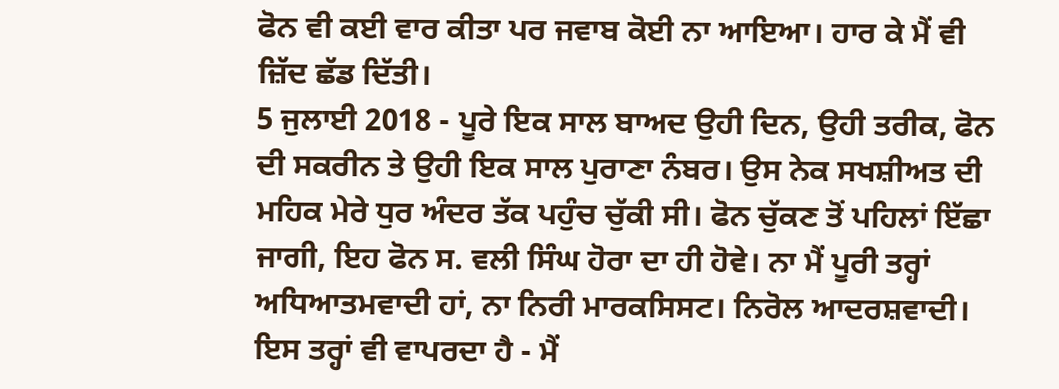ਫੋਨ ਵੀ ਕਈ ਵਾਰ ਕੀਤਾ ਪਰ ਜਵਾਬ ਕੋਈ ਨਾ ਆਇਆ। ਹਾਰ ਕੇ ਮੈਂ ਵੀ ਜ਼ਿੱਦ ਛੱਡ ਦਿੱਤੀ।
5 ਜੁਲਾਈ 2018 - ਪੂਰੇ ਇਕ ਸਾਲ ਬਾਅਦ ਉਹੀ ਦਿਨ, ਉਹੀ ਤਰੀਕ, ਫੋਨ ਦੀ ਸਕਰੀਨ ਤੇ ਉਹੀ ਇਕ ਸਾਲ ਪੁਰਾਣਾ ਨੰਬਰ। ਉਸ ਨੇਕ ਸਖਸ਼ੀਅਤ ਦੀ ਮਹਿਕ ਮੇਰੇ ਧੁਰ ਅੰਦਰ ਤੱਕ ਪਹੁੰਚ ਚੁੱਕੀ ਸੀ। ਫੋਨ ਚੁੱਕਣ ਤੋਂ ਪਹਿਲਾਂ ਇੱਛਾ ਜਾਗੀ, ਇਹ ਫੋਨ ਸ. ਵਲੀ ਸਿੰਘ ਹੋਰਾ ਦਾ ਹੀ ਹੋਵੇ। ਨਾ ਮੈਂ ਪੂਰੀ ਤਰ੍ਹਾਂ ਅਧਿਆਤਮਵਾਦੀ ਹਾਂ, ਨਾ ਨਿਰੀ ਮਾਰਕਸਿਸਟ। ਨਿਰੋਲ ਆਦਰਸ਼ਵਾਦੀ। ਇਸ ਤਰ੍ਹਾਂ ਵੀ ਵਾਪਰਦਾ ਹੈ - ਮੈਂ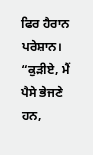ਫਿਰ ਹੈਰਾਨ ਪਰੇਸ਼ਾਨ।
“ਕੁੜੀਏ, ਮੈਂ ਪੈਸੇ ਭੇਜਣੇ ਹਨ,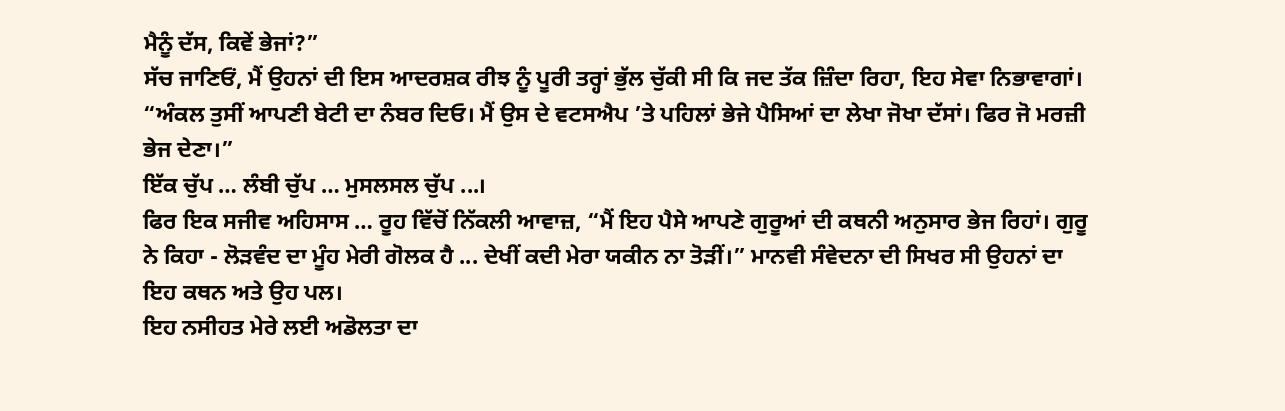ਮੈਨੂੰ ਦੱਸ, ਕਿਵੇਂ ਭੇਜਾਂ?”
ਸੱਚ ਜਾਣਿਓਂ, ਮੈਂ ਉਹਨਾਂ ਦੀ ਇਸ ਆਦਰਸ਼ਕ ਰੀਝ ਨੂੰ ਪੂਰੀ ਤਰ੍ਹਾਂ ਭੁੱਲ ਚੁੱਕੀ ਸੀ ਕਿ ਜਦ ਤੱਕ ਜ਼ਿੰਦਾ ਰਿਹਾ, ਇਹ ਸੇਵਾ ਨਿਭਾਵਾਗਾਂ।
“ਅੰਕਲ ਤੁਸੀਂ ਆਪਣੀ ਬੇਟੀ ਦਾ ਨੰਬਰ ਦਿਓ। ਮੈਂ ਉਸ ਦੇ ਵਟਸਐਪ ’ਤੇ ਪਹਿਲਾਂ ਭੇਜੇ ਪੈਸਿਆਂ ਦਾ ਲੇਖਾ ਜੋਖਾ ਦੱਸਾਂ। ਫਿਰ ਜੋ ਮਰਜ਼ੀ ਭੇਜ ਦੇਣਾ।”
ਇੱਕ ਚੁੱਪ … ਲੰਬੀ ਚੁੱਪ … ਮੁਸਲਸਲ ਚੁੱਪ ...।
ਫਿਰ ਇਕ ਸਜੀਵ ਅਹਿਸਾਸ … ਰੂਹ ਵਿੱਚੋਂ ਨਿੱਕਲੀ ਆਵਾਜ਼, “ਮੈਂ ਇਹ ਪੈਸੇ ਆਪਣੇ ਗੁਰੂਆਂ ਦੀ ਕਥਨੀ ਅਨੁਸਾਰ ਭੇਜ ਰਿਹਾਂ। ਗੁਰੂ ਨੇ ਕਿਹਾ - ਲੋੜਵੰਦ ਦਾ ਮੂੰਹ ਮੇਰੀ ਗੋਲਕ ਹੈ ... ਦੇਖੀਂ ਕਦੀ ਮੇਰਾ ਯਕੀਨ ਨਾ ਤੋੜੀਂ।” ਮਾਨਵੀ ਸੰਵੇਦਨਾ ਦੀ ਸਿਖਰ ਸੀ ਉਹਨਾਂ ਦਾ ਇਹ ਕਥਨ ਅਤੇ ਉਹ ਪਲ।
ਇਹ ਨਸੀਹਤ ਮੇਰੇ ਲਈ ਅਡੋਲਤਾ ਦਾ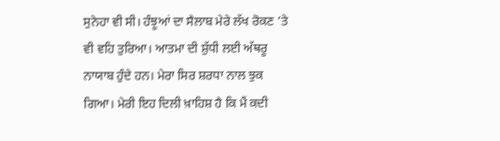ਸੁਨੇਹਾ ਵੀ ਸੀ। ਹੰਝੂਆਂ ਦਾ ਸੈਲਾਬ ਮੇਰੇ ਲੱਖ ਰੋਕਣ ’ਤੇ ਵੀ ਵਹਿ ਤੁਰਿਆ। ਆਤਮਾ ਦੀ ਸ਼ੁੱਧੀ ਲਈ ਅੱਥਰੂ ਨਾਯਾਬ ਹੁੰਦੇ ਹਨ। ਮੇਰਾ ਸਿਰ ਸ਼ਰਧਾ ਨਾਲ ਝੁਕ ਗਿਆ। ਮੇਰੀ ਇਹ ਦਿਲੀ ਖ਼ਾਹਿਸ਼ ਹੈ ਕਿ ਮੈਂ ਕਦੀ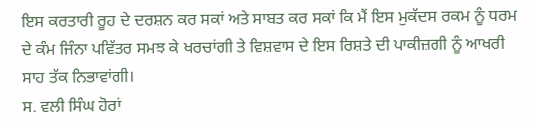ਇਸ ਕਰਤਾਰੀ ਰੂਹ ਦੇ ਦਰਸ਼ਨ ਕਰ ਸਕਾਂ ਅਤੇ ਸਾਬਤ ਕਰ ਸਕਾਂ ਕਿ ਮੈਂ ਇਸ ਮੁਕੱਦਸ ਰਕਮ ਨੂੰ ਧਰਮ ਦੇ ਕੰਮ ਜਿੰਨਾ ਪਵਿੱਤਰ ਸਮਝ ਕੇ ਖਰਚਾਂਗੀ ਤੇ ਵਿਸ਼ਵਾਸ ਦੇ ਇਸ ਰਿਸ਼ਤੇ ਦੀ ਪਾਕੀਜ਼ਗੀ ਨੂੰ ਆਖਰੀ ਸਾਹ ਤੱਕ ਨਿਭਾਵਾਂਗੀ।
ਸ. ਵਲੀ ਸਿੰਘ ਹੋਰਾਂ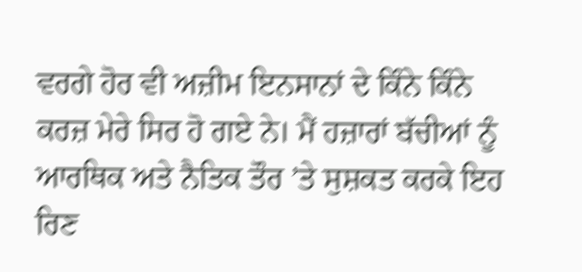ਵਰਗੇ ਹੋਰ ਵੀ ਅਜ਼ੀਮ ਇਨਸਾਨਾਂ ਦੇ ਕਿੰਨੇ ਕਿੰਨੇ ਕਰਜ਼ ਮੇਰੇ ਸਿਰ ਹੋ ਗਏ ਨੇ। ਮੈਂ ਹਜ਼ਾਰਾਂ ਬੱਚੀਆਂ ਨੂੰ ਆਰਥਿਕ ਅਤੇ ਨੈਤਿਕ ਤੌਰ ’ਤੇ ਸੁਸ਼ਕਤ ਕਰਕੇ ਇਹ ਰਿਣ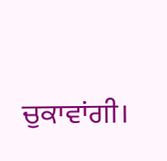ਚੁਕਾਵਾਂਗੀ।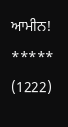ਆਮੀਨ!
*****
(1222)